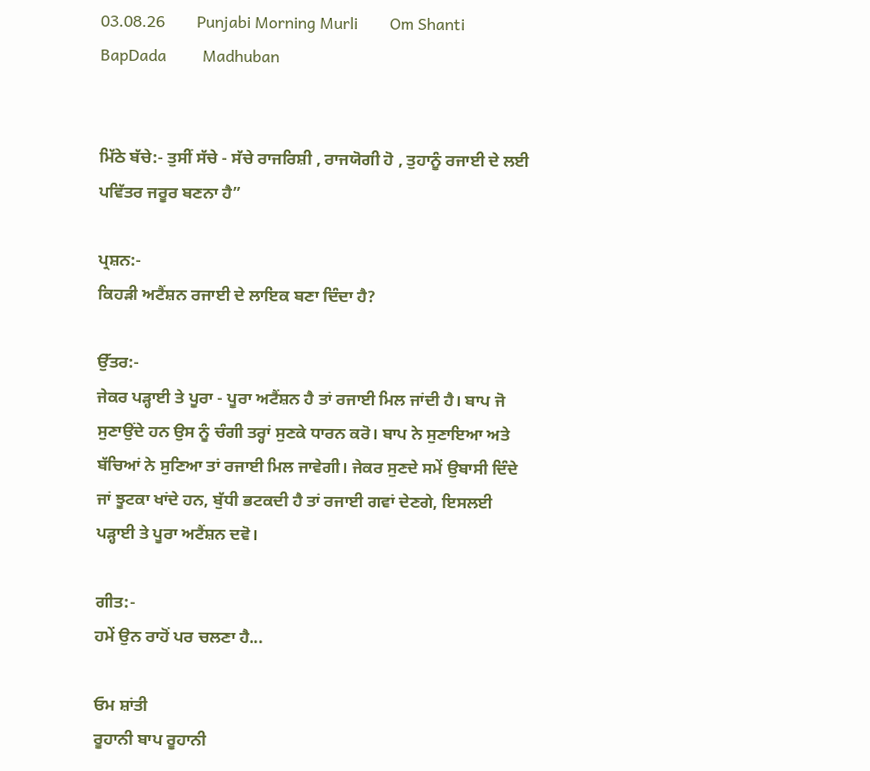03.08.26        Punjabi Morning Murli        Om Shanti         BapDada         Madhuban


ਮਿੱਠੇ ਬੱਚੇ:- ਤੁਸੀਂ ਸੱਚੇ - ਸੱਚੇ ਰਾਜਰਿਸ਼ੀ , ਰਾਜਯੋਗੀ ਹੋ , ਤੁਹਾਨੂੰ ਰਜਾਈ ਦੇ ਲਈ ਪਵਿੱਤਰ ਜਰੂਰ ਬਣਨਾ ਹੈ”

ਪ੍ਰਸ਼ਨ:-
ਕਿਹੜੀ ਅਟੈਂਸ਼ਨ ਰਜਾਈ ਦੇ ਲਾਇਕ ਬਣਾ ਦਿੰਦਾ ਹੈ?

ਉੱਤਰ:-
ਜੇਕਰ ਪੜ੍ਹਾਈ ਤੇ ਪੂਰਾ - ਪੂਰਾ ਅਟੈਂਸ਼ਨ ਹੈ ਤਾਂ ਰਜਾਈ ਮਿਲ ਜਾਂਦੀ ਹੈ। ਬਾਪ ਜੋ ਸੁਣਾਉਂਦੇ ਹਨ ਉਸ ਨੂੰ ਚੰਗੀ ਤਰ੍ਹਾਂ ਸੁਣਕੇ ਧਾਰਨ ਕਰੋ। ਬਾਪ ਨੇ ਸੁਣਾਇਆ ਅਤੇ ਬੱਚਿਆਂ ਨੇ ਸੁਣਿਆ ਤਾਂ ਰਜਾਈ ਮਿਲ ਜਾਵੇਗੀ। ਜੇਕਰ ਸੁਣਦੇ ਸਮੇਂ ਉਬਾਸੀ ਦਿੰਦੇ ਜਾਂ ਝੂਟਕਾ ਖਾਂਦੇ ਹਨ, ਬੁੱਧੀ ਭਟਕਦੀ ਹੈ ਤਾਂ ਰਜਾਈ ਗਵਾਂ ਦੇਣਗੇ, ਇਸਲਈ ਪੜ੍ਹਾਈ ਤੇ ਪੂਰਾ ਅਟੈਂਸ਼ਨ ਦਵੋ।

ਗੀਤ:-
ਹਮੇਂ ਉਨ ਰਾਹੋਂ ਪਰ ਚਲਣਾ ਹੈ...

ਓਮ ਸ਼ਾਂਤੀ
ਰੂਹਾਨੀ ਬਾਪ ਰੂਹਾਨੀ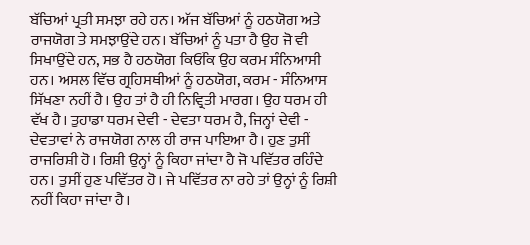ਬੱਚਿਆਂ ਪ੍ਰਤੀ ਸਮਝਾ ਰਹੇ ਹਨ। ਅੱਜ ਬੱਚਿਆਂ ਨੂੰ ਹਠਯੋਗ ਅਤੇ ਰਾਜਯੋਗ ਤੇ ਸਮਝਾਉਂਦੇ ਹਨ। ਬੱਚਿਆਂ ਨੂੰ ਪਤਾ ਹੈ ਉਹ ਜੋ ਵੀ ਸਿਖਾਉਂਦੇ ਹਨ, ਸਭ ਹੈ ਹਠਯੋਗ ਕਿਓਂਕਿ ਉਹ ਕਰਮ ਸੰਨਿਆਸੀ ਹਨ। ਅਸਲ ਵਿੱਚ ਗ੍ਰਹਿਸਥੀਆਂ ਨੂੰ ਹਠਯੋਗ, ਕਰਮ - ਸੰਨਿਆਸ ਸਿੱਖਣਾ ਨਹੀਂ ਹੈ। ਉਹ ਤਾਂ ਹੈ ਹੀ ਨਿਵ੍ਰਿਤੀ ਮਾਰਗ। ਉਹ ਧਰਮ ਹੀ ਵੱਖ ਹੈ। ਤੁਹਾਡਾ ਧਰਮ ਦੇਵੀ - ਦੇਵਤਾ ਧਰਮ ਹੈ, ਜਿਨ੍ਹਾਂ ਦੇਵੀ - ਦੇਵਤਾਵਾਂ ਨੇ ਰਾਜਯੋਗ ਨਾਲ ਹੀ ਰਾਜ ਪਾਇਆ ਹੈ। ਹੁਣ ਤੁਸੀਂ ਰਾਜਰਿਸ਼ੀ ਹੋ। ਰਿਸ਼ੀ ਉਨ੍ਹਾਂ ਨੂੰ ਕਿਹਾ ਜਾਂਦਾ ਹੈ ਜੋ ਪਵਿੱਤਰ ਰਹਿੰਦੇ ਹਨ। ਤੁਸੀਂ ਹੁਣ ਪਵਿੱਤਰ ਹੋ। ਜੇ ਪਵਿੱਤਰ ਨਾ ਰਹੇ ਤਾਂ ਉਨ੍ਹਾਂ ਨੂੰ ਰਿਸ਼ੀ ਨਹੀਂ ਕਿਹਾ ਜਾਂਦਾ ਹੈ।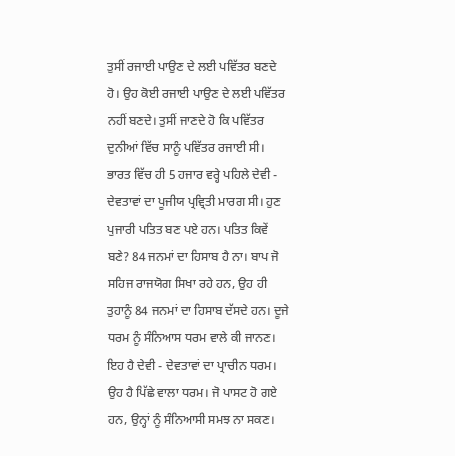ਤੁਸੀਂ ਰਜਾਈ ਪਾਉਣ ਦੇ ਲਈ ਪਵਿੱਤਰ ਬਣਦੇ ਹੋ। ਉਹ ਕੋਈ ਰਜਾਈ ਪਾਉਣ ਦੇ ਲਈ ਪਵਿੱਤਰ ਨਹੀਂ ਬਣਦੇ। ਤੁਸੀਂ ਜਾਣਦੇ ਹੋ ਕਿ ਪਵਿੱਤਰ ਦੁਨੀਆਂ ਵਿੱਚ ਸਾਨੂੰ ਪਵਿੱਤਰ ਰਜਾਈ ਸੀ। ਭਾਰਤ ਵਿੱਚ ਹੀ 5 ਹਜਾਰ ਵਰ੍ਹੇ ਪਹਿਲੇ ਦੇਵੀ - ਦੇਵਤਾਵਾਂ ਦਾ ਪੂਜੀਯ ਪ੍ਰਵ੍ਰਿਤੀ ਮਾਰਗ ਸੀ। ਹੁਣ ਪੁਜਾਰੀ ਪਤਿਤ ਬਣ ਪਏ ਹਨ। ਪਤਿਤ ਕਿਵੇਂ ਬਣੇ? 84 ਜਨਮਾਂ ਦਾ ਹਿਸਾਬ ਹੈ ਨਾ। ਬਾਪ ਜੋ ਸਹਿਜ ਰਾਜਯੋਗ ਸਿਖਾ ਰਹੇ ਹਨ, ਉਹ ਹੀ ਤੁਹਾਨੂੰ 84 ਜਨਮਾਂ ਦਾ ਹਿਸਾਬ ਦੱਸਦੇ ਹਨ। ਦੂਜੇ ਧਰਮ ਨੂੰ ਸੰਨਿਆਸ ਧਰਮ ਵਾਲੇ ਕੀ ਜਾਨਣ। ਇਹ ਹੈ ਦੇਵੀ - ਦੇਵਤਾਵਾਂ ਦਾ ਪ੍ਰਾਚੀਨ ਧਰਮ। ਉਹ ਹੈ ਪਿੱਛੇ ਵਾਲਾ ਧਰਮ। ਜੋ ਪਾਸਟ ਹੋ ਗਏ ਹਨ, ਉਨ੍ਹਾਂ ਨੂੰ ਸੰਨਿਆਸੀ ਸਮਝ ਨਾ ਸਕਣ।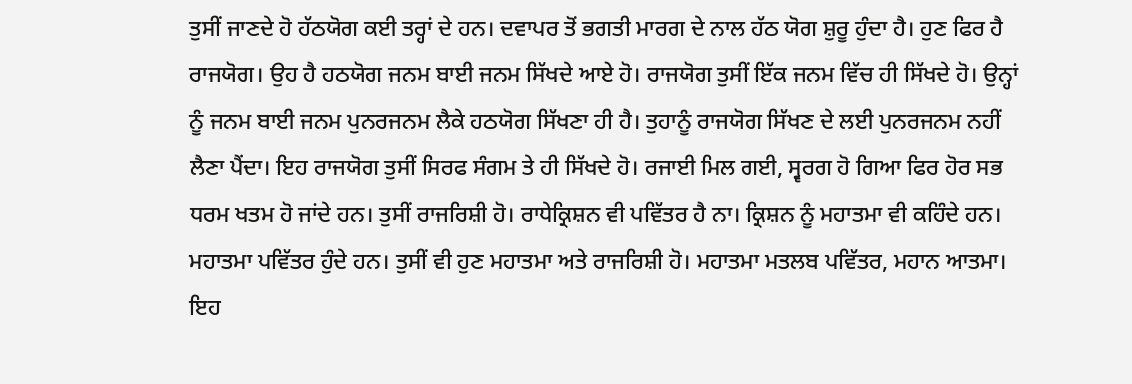ਤੁਸੀਂ ਜਾਣਦੇ ਹੋ ਹੱਠਯੋਗ ਕਈ ਤਰ੍ਹਾਂ ਦੇ ਹਨ। ਦਵਾਪਰ ਤੋਂ ਭਗਤੀ ਮਾਰਗ ਦੇ ਨਾਲ ਹੱਠ ਯੋਗ ਸ਼ੁਰੂ ਹੁੰਦਾ ਹੈ। ਹੁਣ ਫਿਰ ਹੈ ਰਾਜਯੋਗ। ਉਹ ਹੈ ਹਠਯੋਗ ਜਨਮ ਬਾਈ ਜਨਮ ਸਿੱਖਦੇ ਆਏ ਹੋ। ਰਾਜਯੋਗ ਤੁਸੀਂ ਇੱਕ ਜਨਮ ਵਿੱਚ ਹੀ ਸਿੱਖਦੇ ਹੋ। ਉਨ੍ਹਾਂ ਨੂੰ ਜਨਮ ਬਾਈ ਜਨਮ ਪੁਨਰਜਨਮ ਲੈਕੇ ਹਠਯੋਗ ਸਿੱਖਣਾ ਹੀ ਹੈ। ਤੁਹਾਨੂੰ ਰਾਜਯੋਗ ਸਿੱਖਣ ਦੇ ਲਈ ਪੁਨਰਜਨਮ ਨਹੀਂ ਲੈਣਾ ਪੈਂਦਾ। ਇਹ ਰਾਜਯੋਗ ਤੁਸੀਂ ਸਿਰਫ ਸੰਗਮ ਤੇ ਹੀ ਸਿੱਖਦੇ ਹੋ। ਰਜਾਈ ਮਿਲ ਗਈ, ਸ੍ਵਰਗ ਹੋ ਗਿਆ ਫਿਰ ਹੋਰ ਸਭ ਧਰਮ ਖਤਮ ਹੋ ਜਾਂਦੇ ਹਨ। ਤੁਸੀਂ ਰਾਜਰਿਸ਼ੀ ਹੋ। ਰਾਧੇਕ੍ਰਿਸ਼ਨ ਵੀ ਪਵਿੱਤਰ ਹੈ ਨਾ। ਕ੍ਰਿਸ਼ਨ ਨੂੰ ਮਹਾਤਮਾ ਵੀ ਕਹਿੰਦੇ ਹਨ। ਮਹਾਤਮਾ ਪਵਿੱਤਰ ਹੁੰਦੇ ਹਨ। ਤੁਸੀਂ ਵੀ ਹੁਣ ਮਹਾਤਮਾ ਅਤੇ ਰਾਜਰਿਸ਼ੀ ਹੋ। ਮਹਾਤਮਾ ਮਤਲਬ ਪਵਿੱਤਰ, ਮਹਾਨ ਆਤਮਾ। ਇਹ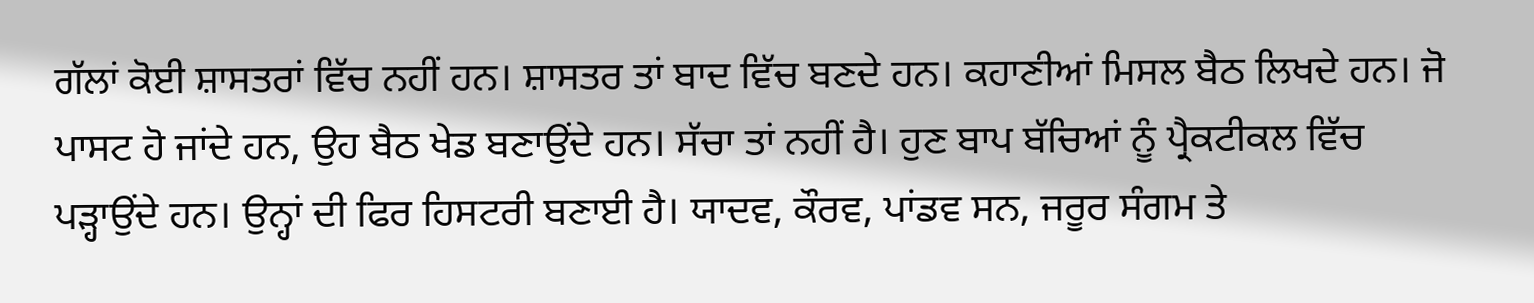ਗੱਲਾਂ ਕੋਈ ਸ਼ਾਸਤਰਾਂ ਵਿੱਚ ਨਹੀਂ ਹਨ। ਸ਼ਾਸਤਰ ਤਾਂ ਬਾਦ ਵਿੱਚ ਬਣਦੇ ਹਨ। ਕਹਾਣੀਆਂ ਮਿਸਲ ਬੈਠ ਲਿਖਦੇ ਹਨ। ਜੋ ਪਾਸਟ ਹੋ ਜਾਂਦੇ ਹਨ, ਉਹ ਬੈਠ ਖੇਡ ਬਣਾਉਂਦੇ ਹਨ। ਸੱਚਾ ਤਾਂ ਨਹੀਂ ਹੈ। ਹੁਣ ਬਾਪ ਬੱਚਿਆਂ ਨੂੰ ਪ੍ਰੈਕਟੀਕਲ ਵਿੱਚ ਪੜ੍ਹਾਉਂਦੇ ਹਨ। ਉਨ੍ਹਾਂ ਦੀ ਫਿਰ ਹਿਸਟਰੀ ਬਣਾਈ ਹੈ। ਯਾਦਵ, ਕੌਰਵ, ਪਾਂਡਵ ਸਨ, ਜਰੂਰ ਸੰਗਮ ਤੇ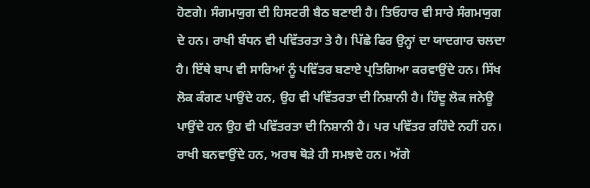ਹੋਣਗੇ। ਸੰਗਮਯੁਗ ਦੀ ਹਿਸਟਰੀ ਬੈਠ ਬਣਾਈ ਹੈ। ਤਿਓਹਾਰ ਵੀ ਸਾਰੇ ਸੰਗਮਯੁਗ ਦੇ ਹਨ। ਰਾਖੀ ਬੰਧਨ ਵੀ ਪਵਿੱਤਰਤਾ ਤੇ ਹੈ। ਪਿੱਛੇ ਫਿਰ ਉਨ੍ਹਾਂ ਦਾ ਯਾਦਗਾਰ ਚਲਦਾ ਹੈ। ਇੱਥੇ ਬਾਪ ਵੀ ਸਾਰਿਆਂ ਨੂੰ ਪਵਿੱਤਰ ਬਣਾਏ ਪ੍ਰਤਿਗਿਆ ਕਰਵਾਉਂਦੇ ਹਨ। ਸਿੱਖ ਲੋਕ ਕੰਗਣ ਪਾਉਂਦੇ ਹਨ, ਉਹ ਵੀ ਪਵਿੱਤਰਤਾ ਦੀ ਨਿਸ਼ਾਨੀ ਹੈ। ਹਿੰਦੂ ਲੋਕ ਜਨੇਊ ਪਾਉਂਦੇ ਹਨ ਉਹ ਵੀ ਪਵਿੱਤਰਤਾ ਦੀ ਨਿਸ਼ਾਨੀ ਹੈ। ਪਰ ਪਵਿੱਤਰ ਰਹਿੰਦੇ ਨਹੀਂ ਹਨ। ਰਾਖੀ ਬਨਵਾਉਂਦੇ ਹਨ, ਅਰਥ ਥੋੜੇ ਹੀ ਸਮਝਦੇ ਹਨ। ਅੱਗੇ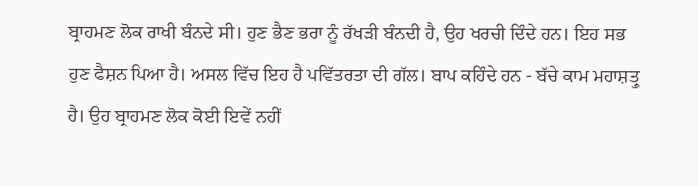ਬ੍ਰਾਹਮਣ ਲੋਕ ਰਾਖੀ ਬੰਨਦੇ ਸੀ। ਹੁਣ ਭੈਣ ਭਰਾ ਨੂੰ ਰੱਖੜੀ ਬੰਨਦੀ ਹੈ, ਉਹ ਖਰਚੀ ਦਿੰਦੇ ਹਨ। ਇਹ ਸਭ ਹੁਣ ਫੈਸ਼ਨ ਪਿਆ ਹੈ। ਅਸਲ ਵਿੱਚ ਇਹ ਹੈ ਪਵਿੱਤਰਤਾ ਦੀ ਗੱਲ। ਬਾਪ ਕਹਿੰਦੇ ਹਨ - ਬੱਚੇ ਕਾਮ ਮਹਾਸ਼ਤ੍ਰੁ ਹੈ। ਉਹ ਬ੍ਰਾਹਮਣ ਲੋਕ ਕੋਈ ਇਵੇਂ ਨਹੀਂ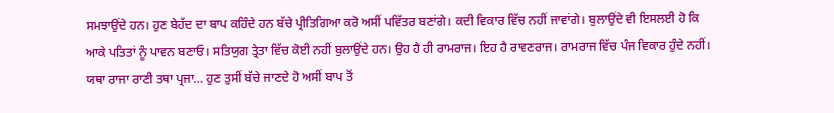ਸਮਝਾਉਂਦੇ ਹਨ। ਹੁਣ ਬੇਹੱਦ ਦਾ ਬਾਪ ਕਹਿੰਦੇ ਹਨ ਬੱਚੇ ਪ੍ਰੀਤਿਗਿਆ ਕਰੋ ਅਸੀਂ ਪਵਿੱਤਰ ਬਣਾਂਗੇ। ਕਦੀ ਵਿਕਾਰ ਵਿੱਚ ਨਹੀਂ ਜਾਵਾਂਗੇ। ਬੁਲਾਉਂਦੇ ਵੀ ਇਸਲਈ ਹੋ ਕਿ ਆਕੇ ਪਤਿਤਾਂ ਨੂੰ ਪਾਵਨ ਬਣਾਓ। ਸਤਿਯੁਗ ਤ੍ਰੇਤਾ ਵਿੱਚ ਕੋਈ ਨਹੀਂ ਬੁਲਾਉਂਦੇ ਹਨ। ਉਹ ਹੈ ਹੀ ਰਾਮਰਾਜ। ਇਹ ਹੈ ਰਾਵਣਰਾਜ। ਰਾਮਰਾਜ ਵਿੱਚ ਪੰਜ ਵਿਕਾਰ ਹੁੰਦੇ ਨਹੀਂ। ਯਥਾ ਰਾਜਾ ਰਾਣੀ ਤਥਾ ਪ੍ਰਜਾ… ਹੁਣ ਤੁਸੀਂ ਬੱਚੇ ਜਾਣਦੇ ਹੋ ਅਸੀਂ ਬਾਪ ਤੋਂ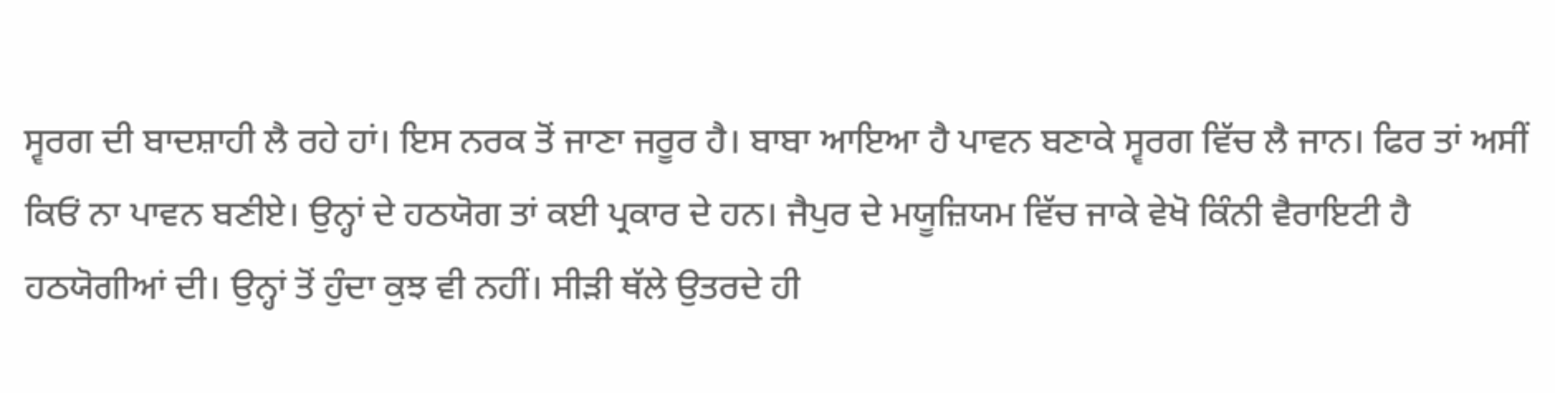ਸ੍ਵਰਗ ਦੀ ਬਾਦਸ਼ਾਹੀ ਲੈ ਰਹੇ ਹਾਂ। ਇਸ ਨਰਕ ਤੋਂ ਜਾਣਾ ਜਰੂਰ ਹੈ। ਬਾਬਾ ਆਇਆ ਹੈ ਪਾਵਨ ਬਣਾਕੇ ਸ੍ਵਰਗ ਵਿੱਚ ਲੈ ਜਾਨ। ਫਿਰ ਤਾਂ ਅਸੀਂ ਕਿਓਂ ਨਾ ਪਾਵਨ ਬਣੀਏ। ਉਨ੍ਹਾਂ ਦੇ ਹਠਯੋਗ ਤਾਂ ਕਈ ਪ੍ਰਕਾਰ ਦੇ ਹਨ। ਜੈਪੁਰ ਦੇ ਮਯੂਜ਼ਿਯਮ ਵਿੱਚ ਜਾਕੇ ਵੇਖੋ ਕਿੰਨੀ ਵੈਰਾਇਟੀ ਹੈ ਹਠਯੋਗੀਆਂ ਦੀ। ਉਨ੍ਹਾਂ ਤੋਂ ਹੁੰਦਾ ਕੁਝ ਵੀ ਨਹੀਂ। ਸੀੜੀ ਥੱਲੇ ਉਤਰਦੇ ਹੀ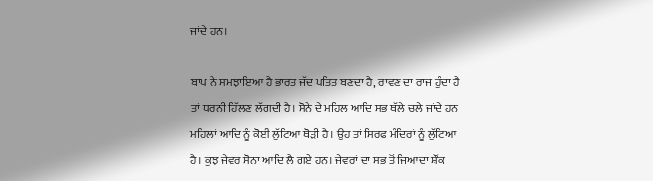ਜਾਂਦੇ ਹਨ।

ਬਾਪ ਨੇ ਸਮਝਾਇਆ ਹੈ ਭਾਰਤ ਜੱਦ ਪਤਿਤ ਬਣਦਾ ਹੈ, ਰਾਵਣ ਦਾ ਰਾਜ ਹੁੰਦਾ ਹੈ ਤਾਂ ਧਰਨੀ ਹਿੱਲਣ ਲੱਗਦੀ ਹੈ। ਸੋਨੇ ਦੇ ਮਹਿਲ ਆਦਿ ਸਭ ਥੱਲੇ ਚਲੇ ਜਾਂਦੇ ਹਨ ਮਹਿਲਾਂ ਆਦਿ ਨੂੰ ਕੋਈ ਲੁੱਟਿਆ ਥੋੜੀ ਹੈ। ਉਹ ਤਾਂ ਸਿਰਫ ਮੰਦਿਰਾਂ ਨੂੰ ਲੁੱਟਿਆ ਹੈ। ਕੁਝ ਜੇਵਰ ਸੋਨਾ ਆਦਿ ਲੈ ਗਏ ਹਨ। ਜੇਵਰਾਂ ਦਾ ਸਭ ਤੋਂ ਜਿਆਦਾ ਸ਼ੌਂਕ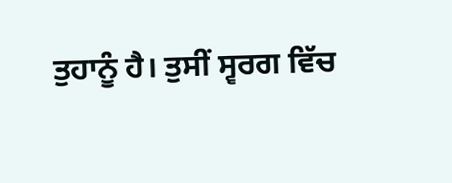ਤੁਹਾਨੂੰ ਹੈ। ਤੁਸੀਂ ਸ੍ਵਰਗ ਵਿੱਚ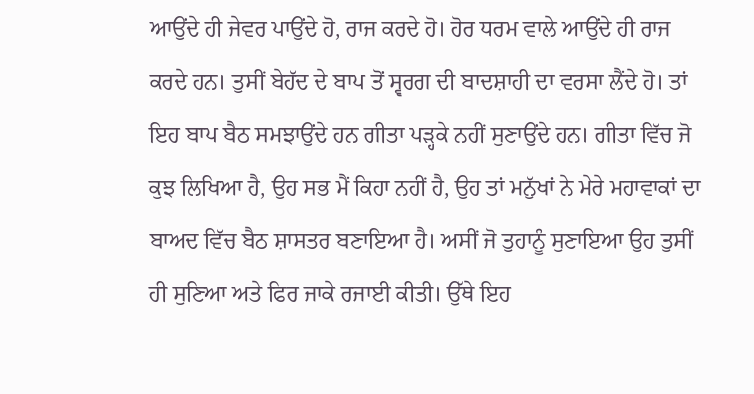ਆਉਂਦੇ ਹੀ ਜੇਵਰ ਪਾਉਂਦੇ ਹੋ, ਰਾਜ ਕਰਦੇ ਹੋ। ਹੋਰ ਧਰਮ ਵਾਲੇ ਆਉਂਦੇ ਹੀ ਰਾਜ ਕਰਦੇ ਹਨ। ਤੁਸੀਂ ਬੇਹੱਦ ਦੇ ਬਾਪ ਤੋਂ ਸ੍ਵਰਗ ਦੀ ਬਾਦਸ਼ਾਹੀ ਦਾ ਵਰਸਾ ਲੈਂਦੇ ਹੋ। ਤਾਂ ਇਹ ਬਾਪ ਬੈਠ ਸਮਝਾਉਂਦੇ ਹਨ ਗੀਤਾ ਪੜ੍ਹਕੇ ਨਹੀਂ ਸੁਣਾਉਂਦੇ ਹਨ। ਗੀਤਾ ਵਿੱਚ ਜੋ ਕੁਝ ਲਿਖਿਆ ਹੈ, ਉਹ ਸਭ ਮੈਂ ਕਿਹਾ ਨਹੀਂ ਹੈ, ਉਹ ਤਾਂ ਮਨੁੱਖਾਂ ਨੇ ਮੇਰੇ ਮਹਾਵਾਕਾਂ ਦਾ ਬਾਅਦ ਵਿੱਚ ਬੈਠ ਸ਼ਾਸਤਰ ਬਣਾਇਆ ਹੈ। ਅਸੀਂ ਜੋ ਤੁਹਾਨੂੰ ਸੁਣਾਇਆ ਉਹ ਤੁਸੀਂ ਹੀ ਸੁਣਿਆ ਅਤੇ ਫਿਰ ਜਾਕੇ ਰਜਾਈ ਕੀਤੀ। ਉੱਥੇ ਇਹ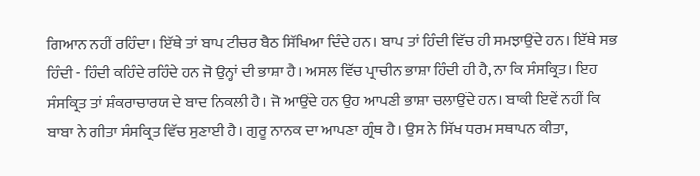ਗਿਆਨ ਨਹੀਂ ਰਹਿੰਦਾ। ਇੱਥੇ ਤਾਂ ਬਾਪ ਟੀਚਰ ਬੈਠ ਸਿੱਖਿਆ ਦਿੰਦੇ ਹਨ। ਬਾਪ ਤਾਂ ਹਿੰਦੀ ਵਿੱਚ ਹੀ ਸਮਝਾਉਂਦੇ ਹਨ। ਇੱਥੇ ਸਭ ਹਿੰਦੀ - ਹਿੰਦੀ ਕਹਿੰਦੇ ਰਹਿੰਦੇ ਹਨ ਜੋ ਉਨ੍ਹਾਂ ਦੀ ਭਾਸ਼ਾ ਹੈ। ਅਸਲ ਵਿੱਚ ਪ੍ਰਾਚੀਨ ਭਾਸ਼ਾ ਹਿੰਦੀ ਹੀ ਹੈ, ਨਾ ਕਿ ਸੰਸਕ੍ਰਿਤ। ਇਹ ਸੰਸਕ੍ਰਿਤ ਤਾਂ ਸ਼ੰਕਰਾਚਾਰਯ ਦੇ ਬਾਦ ਨਿਕਲੀ ਹੈ। ਜੋ ਆਉਂਦੇ ਹਨ ਉਹ ਆਪਣੀ ਭਾਸ਼ਾ ਚਲਾਉਂਦੇ ਹਨ। ਬਾਕੀ ਇਵੇਂ ਨਹੀਂ ਕਿ ਬਾਬਾ ਨੇ ਗੀਤਾ ਸੰਸਕ੍ਰਿਤ ਵਿੱਚ ਸੁਣਾਈ ਹੈ। ਗੁਰੂ ਨਾਨਕ ਦਾ ਆਪਣਾ ਗ੍ਰੰਥ ਹੈ। ਉਸ ਨੇ ਸਿੱਖ ਧਰਮ ਸਥਾਪਨ ਕੀਤਾ,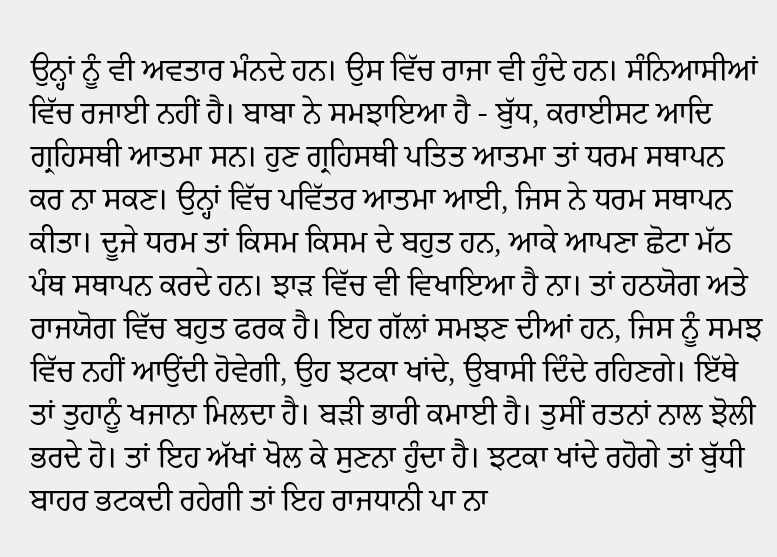ਉਨ੍ਹਾਂ ਨੂੰ ਵੀ ਅਵਤਾਰ ਮੰਨਦੇ ਹਨ। ਉਸ ਵਿੱਚ ਰਾਜਾ ਵੀ ਹੁੰਦੇ ਹਨ। ਸੰਨਿਆਸੀਆਂ ਵਿੱਚ ਰਜਾਈ ਨਹੀਂ ਹੈ। ਬਾਬਾ ਨੇ ਸਮਝਾਇਆ ਹੈ - ਬੁੱਧ, ਕਰਾਈਸਟ ਆਦਿ ਗ੍ਰਹਿਸਥੀ ਆਤਮਾ ਸਨ। ਹੁਣ ਗ੍ਰਹਿਸਥੀ ਪਤਿਤ ਆਤਮਾ ਤਾਂ ਧਰਮ ਸਥਾਪਨ ਕਰ ਨਾ ਸਕਣ। ਉਨ੍ਹਾਂ ਵਿੱਚ ਪਵਿੱਤਰ ਆਤਮਾ ਆਈ, ਜਿਸ ਨੇ ਧਰਮ ਸਥਾਪਨ ਕੀਤਾ। ਦੂਜੇ ਧਰਮ ਤਾਂ ਕਿਸਮ ਕਿਸਮ ਦੇ ਬਹੁਤ ਹਨ, ਆਕੇ ਆਪਣਾ ਛੋਟਾ ਮੱਠ ਪੰਥ ਸਥਾਪਨ ਕਰਦੇ ਹਨ। ਝਾੜ ਵਿੱਚ ਵੀ ਵਿਖਾਇਆ ਹੈ ਨਾ। ਤਾਂ ਹਠਯੋਗ ਅਤੇ ਰਾਜਯੋਗ ਵਿੱਚ ਬਹੁਤ ਫਰਕ ਹੈ। ਇਹ ਗੱਲਾਂ ਸਮਝਣ ਦੀਆਂ ਹਨ, ਜਿਸ ਨੂੰ ਸਮਝ ਵਿੱਚ ਨਹੀਂ ਆਉਂਦੀ ਹੋਵੇਗੀ, ਉਹ ਝਟਕਾ ਖਾਂਦੇ, ਉਬਾਸੀ ਦਿੰਦੇ ਰਹਿਣਗੇ। ਇੱਥੇ ਤਾਂ ਤੁਹਾਨੂੰ ਖਜਾਨਾ ਮਿਲਦਾ ਹੈ। ਬੜੀ ਭਾਰੀ ਕਮਾਈ ਹੈ। ਤੁਸੀਂ ਰਤਨਾਂ ਨਾਲ ਝੋਲੀ ਭਰਦੇ ਹੋ। ਤਾਂ ਇਹ ਅੱਖਾਂ ਖੋਲ ਕੇ ਸੁਣਨਾ ਹੁੰਦਾ ਹੈ। ਝਟਕਾ ਖਾਂਦੇ ਰਹੋਗੇ ਤਾਂ ਬੁੱਧੀ ਬਾਹਰ ਭਟਕਦੀ ਰਹੇਗੀ ਤਾਂ ਇਹ ਰਾਜਧਾਨੀ ਪਾ ਨਾ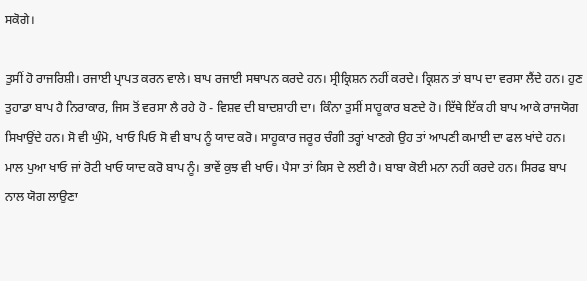ਸਕੋਗੇ।

ਤੁਸੀਂ ਹੋ ਰਾਜਰਿਸ਼ੀ। ਰਜਾਈ ਪ੍ਰਾਪਤ ਕਰਨ ਵਾਲੇ। ਬਾਪ ਰਜਾਈ ਸਥਾਪਨ ਕਰਦੇ ਹਨ। ਸ੍ਰੀਕ੍ਰਿਸ਼ਨ ਨਹੀਂ ਕਰਦੇ। ਕ੍ਰਿਸ਼ਨ ਤਾਂ ਬਾਪ ਦਾ ਵਰਸਾ ਲੈਂਦੇ ਹਨ। ਹੁਣ ਤੁਹਾਡਾ ਬਾਪ ਹੈ ਨਿਰਾਕਾਰ, ਜਿਸ ਤੋਂ ਵਰਸਾ ਲੈ ਰਹੇ ਹੋ - ਵਿਸ਼ਵ ਦੀ ਬਾਦਸ਼ਾਹੀ ਦਾ। ਕਿੰਨਾ ਤੁਸੀਂ ਸਾਹੂਕਾਰ ਬਣਦੇ ਹੋ। ਇੱਥੇ ਇੱਕ ਹੀ ਬਾਪ ਆਕੇ ਰਾਜਯੋਗ ਸਿਖਾਉਂਦੇ ਹਨ। ਸੋ ਵੀ ਘੁੰਮੋ, ਖਾਓ ਪਿਓ ਸੋ ਵੀ ਬਾਪ ਨੂੰ ਯਾਦ ਕਰੋ। ਸਾਹੂਕਾਰ ਜਰੂਰ ਚੰਗੀ ਤਰ੍ਹਾਂ ਖਾਣਗੇ ਉਹ ਤਾਂ ਆਪਣੀ ਕਮਾਈ ਦਾ ਫਲ ਖਾਂਦੇ ਹਨ। ਮਾਲ ਪੁਆ ਖਾਓ ਜਾਂ ਰੋਟੀ ਖਾਓ ਯਾਦ ਕਰੋ ਬਾਪ ਨੂੰ। ਭਾਵੇਂ ਕੁਝ ਵੀ ਖਾਓ। ਪੈਸਾ ਤਾਂ ਕਿਸ ਦੇ ਲਈ ਹੈ। ਬਾਬਾ ਕੋਈ ਮਨਾ ਨਹੀਂ ਕਰਦੇ ਹਨ। ਸਿਰਫ ਬਾਪ ਨਾਲ ਯੋਗ ਲਾਉਣਾ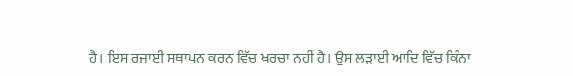ਹੈ। ਇਸ ਰਜਾਈ ਸਥਾਪਨ ਕਰਨ ਵਿੱਚ ਖਰਚਾ ਨਹੀਂ ਹੈ। ਉਸ ਲੜਾਈ ਆਦਿ ਵਿੱਚ ਕਿੰਨਾ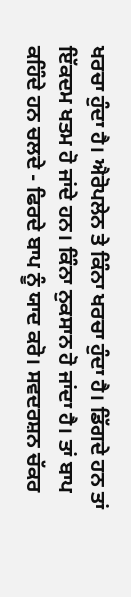ਖਰਚਾ ਹੁੰਦਾ ਹੈ। ਐਰੋਪਲੇਨ ਤੇ ਕਿੰਨਾ ਖਰਚਾ ਹੁੰਦਾ ਹੈ। ਡਿੱਗਦੇ ਹਨ ਤਾਂ ਇੱਕਦਮ ਖਤਮ ਹੋ ਜਾਂਦੇ ਹਨ। ਕਿੰਨਾ ਨੁਕਸਾਨ ਹੋ ਜਾਂਦਾ ਹੈ। ਤਾਂ ਬਾਪ ਕਹਿੰਦੇ ਹਨ ਚਲਦੇ - ਫਿਰਦੇ ਬਾਪ ਨੂੰ ਯਾਦ ਕਰੋ। ਸਵਦਰਸ਼ਨ ਚੱਕਰ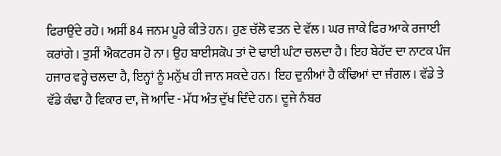ਫਿਰਾਉਂਦੇ ਰਹੋ। ਅਸੀਂ 84 ਜਨਮ ਪੂਰੇ ਕੀਤੇ ਹਨ। ਹੁਣ ਚੱਲੋ ਵਤਨ ਦੇ ਵੱਲ। ਘਰ ਜਾਕੇ ਫਿਰ ਆਕੇ ਰਜਾਈ ਕਰਾਂਗੇ। ਤੁਸੀਂ ਐਕਟਰਸ ਹੋ ਨਾ। ਉਹ ਬਾਈਸਕੋਪ ਤਾਂ ਦੋ ਢਾਈ ਘੰਟਾ ਚਲਦਾ ਹੈ। ਇਹ ਬੇਹੱਦ ਦਾ ਨਾਟਕ ਪੰਜ ਹਜਾਰ ਵਰ੍ਹੇ ਚਲਦਾ ਹੈ, ਇਨ੍ਹਾਂ ਨੂੰ ਮਨੁੱਖ ਹੀ ਜਾਨ ਸਕਦੇ ਹਨ। ਇਹ ਦੁਨੀਆਂ ਹੈ ਕੰਢਿਆਂ ਦਾ ਜੰਗਲ। ਵੱਡੇ ਤੇ ਵੱਡੇ ਕੰਢਾ ਹੈ ਵਿਕਾਰ ਦਾ, ਜੋ ਆਦਿ - ਮੱਧ ਅੰਤ ਦੁੱਖ ਦਿੰਦੇ ਹਨ। ਦੂਜੇ ਨੰਬਰ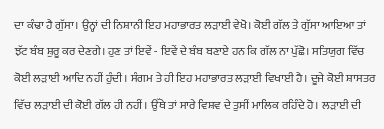ਦਾ ਕੰਢਾ ਹੈ ਗੁੱਸਾ। ਉਨ੍ਹਾਂ ਦੀ ਨਿਸ਼ਾਨੀ ਇਹ ਮਹਾਭਾਰਤ ਲੜਾਈ ਵੇਖੋ। ਕੋਈ ਗੱਲ ਤੇ ਗੁੱਸਾ ਆਇਆ ਤਾਂ ਝੱਟ ਬੰਬ ਸ਼ੁਰੂ ਕਰ ਦੇਣਗੇ। ਹੁਣ ਤਾਂ ਇਵੇਂ - ਇਵੇਂ ਦੇ ਬੰਬ ਬਣਾਏ ਹਨ ਕਿ ਗੱਲ ਨਾ ਪੁੱਛੋ। ਸਤਿਯੁਗ ਵਿੱਚ ਕੋਈ ਲੜਾਈ ਆਦਿ ਨਹੀਂ ਹੁੰਦੀ। ਸੰਗਮ ਤੇ ਹੀ ਇਹ ਮਹਾਭਾਰਤ ਲੜਾਈ ਵਿਖਾਈ ਹੈ। ਦੂਜੇ ਕੋਈ ਸ਼ਾਸਤਰ ਵਿੱਚ ਲੜਾਈ ਦੀ ਕੋਈ ਗੱਲ ਹੀ ਨਹੀਂ। ਉੱਥੇ ਤਾਂ ਸਾਰੇ ਵਿਸ਼ਵ ਦੇ ਤੁਸੀਂ ਮਾਲਿਕ ਰਹਿੰਦੇ ਹੋ। ਲੜਾਈ ਦੀ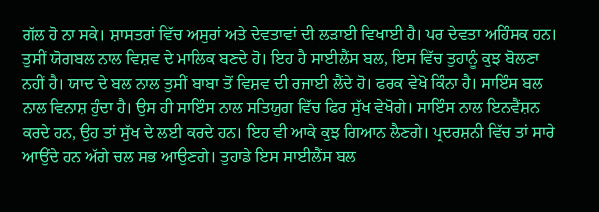ਗੱਲ ਹੋ ਨਾ ਸਕੇ। ਸ਼ਾਸਤਰਾਂ ਵਿੱਚ ਅਸੁਰਾਂ ਅਤੇ ਦੇਵਤਾਵਾਂ ਦੀ ਲੜਾਈ ਵਿਖਾਈ ਹੈ। ਪਰ ਦੇਵਤਾ ਅਹਿੰਸਕ ਹਨ। ਤੁਸੀਂ ਯੋਗਬਲ ਨਾਲ ਵਿਸ਼ਵ ਦੇ ਮਾਲਿਕ ਬਣਦੇ ਹੋ। ਇਹ ਹੈ ਸਾਈਲੈਂਸ ਬਲ, ਇਸ ਵਿੱਚ ਤੁਹਾਨੂੰ ਕੁਝ ਬੋਲਣਾ ਨਹੀਂ ਹੈ। ਯਾਦ ਦੇ ਬਲ ਨਾਲ ਤੁਸੀਂ ਬਾਬਾ ਤੋਂ ਵਿਸ਼ਵ ਦੀ ਰਜਾਈ ਲੈਂਦੇ ਹੋ। ਫਰਕ ਵੇਖੋ ਕਿੰਨਾ ਹੈ। ਸਾਇੰਸ ਬਲ ਨਾਲ ਵਿਨਾਸ਼ ਹੁੰਦਾ ਹੈ। ਉਸ ਹੀ ਸਾਇੰਸ ਨਾਲ ਸਤਿਯੁਗ ਵਿੱਚ ਫਿਰ ਸੁੱਖ ਵੇਖੋਗੇ। ਸਾਇੰਸ ਨਾਲ ਇਨਵੈਂਸ਼ਨ ਕਰਦੇ ਹਨ, ਉਹ ਤਾਂ ਸੁੱਖ ਦੇ ਲਈ ਕਰਦੇ ਹਨ। ਇਹ ਵੀ ਆਕੇ ਕੁਝ ਗਿਆਨ ਲੈਣਗੇ। ਪ੍ਰਦਰਸ਼ਨੀ ਵਿੱਚ ਤਾਂ ਸਾਰੇ ਆਉਂਦੇ ਹਨ ਅੱਗੇ ਚਲ ਸਭ ਆਉਣਗੇ। ਤੁਹਾਡੇ ਇਸ ਸਾਈਲੈਂਸ ਬਲ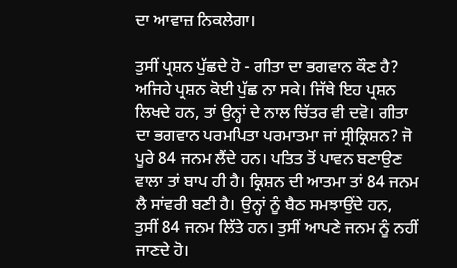ਦਾ ਆਵਾਜ਼ ਨਿਕਲੇਗਾ।

ਤੁਸੀਂ ਪ੍ਰਸ਼ਨ ਪੁੱਛਦੇ ਹੋ - ਗੀਤਾ ਦਾ ਭਗਵਾਨ ਕੌਣ ਹੈ? ਅਜਿਹੇ ਪ੍ਰਸ਼ਨ ਕੋਈ ਪੁੱਛ ਨਾ ਸਕੇ। ਜਿੱਥੇ ਇਹ ਪ੍ਰਸ਼ਨ ਲਿਖਦੇ ਹਨ, ਤਾਂ ਉਨ੍ਹਾਂ ਦੇ ਨਾਲ ਚਿੱਤਰ ਵੀ ਦਵੋ। ਗੀਤਾ ਦਾ ਭਗਵਾਨ ਪਰਮਪਿਤਾ ਪਰਮਾਤਮਾ ਜਾਂ ਸ੍ਰੀਕ੍ਰਿਸ਼ਨ? ਜੋ ਪੂਰੇ 84 ਜਨਮ ਲੈਂਦੇ ਹਨ। ਪਤਿਤ ਤੋਂ ਪਾਵਨ ਬਣਾਉਣ ਵਾਲਾ ਤਾਂ ਬਾਪ ਹੀ ਹੈ। ਕ੍ਰਿਸ਼ਨ ਦੀ ਆਤਮਾ ਤਾਂ 84 ਜਨਮ ਲੈ ਸਾਂਵਰੀ ਬਣੀ ਹੈ। ਉਨ੍ਹਾਂ ਨੂੰ ਬੈਠ ਸਮਝਾਉਂਦੇ ਹਨ, ਤੁਸੀਂ 84 ਜਨਮ ਲਿੱਤੇ ਹਨ। ਤੁਸੀਂ ਆਪਣੇ ਜਨਮ ਨੂੰ ਨਹੀਂ ਜਾਣਦੇ ਹੋ।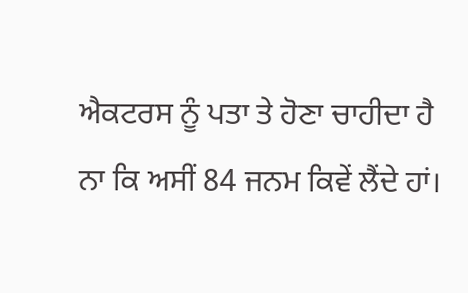ਐਕਟਰਸ ਨੂੰ ਪਤਾ ਤੇ ਹੋਣਾ ਚਾਹੀਦਾ ਹੈ ਨਾ ਕਿ ਅਸੀਂ 84 ਜਨਮ ਕਿਵੇਂ ਲੈਂਦੇ ਹਾਂ।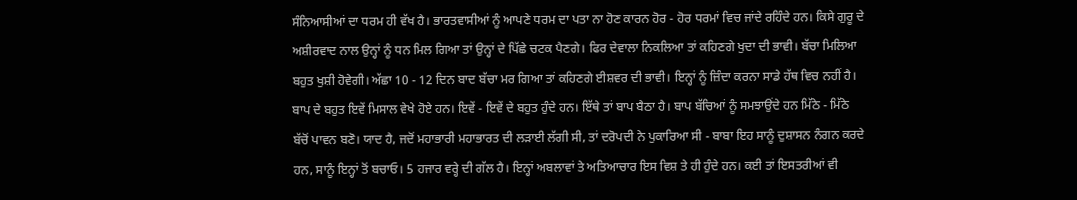ਸੰਨਿਆਸੀਆਂ ਦਾ ਧਰਮ ਹੀ ਵੱਖ ਹੈ। ਭਾਰਤਵਾਸੀਆਂ ਨੂੰ ਆਪਣੇ ਧਰਮ ਦਾ ਪਤਾ ਨਾ ਹੋਣ ਕਾਰਨ ਹੋਰ - ਹੋਰ ਧਰਮਾਂ ਵਿਚ ਜਾਂਦੇ ਰਹਿੰਦੇ ਹਨ। ਕਿਸੇ ਗੁਰੂ ਦੇ ਅਸ਼ੀਰਵਾਦ ਨਾਲ ਉਨ੍ਹਾਂ ਨੂੰ ਧਨ ਮਿਲ ਗਿਆ ਤਾਂ ਉਨ੍ਹਾਂ ਦੇ ਪਿੱਛੇ ਚਟਕ ਪੈਣਗੇ। ਫਿਰ ਦੇਵਾਲਾ ਨਿਕਲਿਆ ਤਾਂ ਕਹਿਣਗੇ ਖੁਦਾ ਦੀ ਭਾਵੀ। ਬੱਚਾ ਮਿਲਿਆ ਬਹੁਤ ਖੁਸ਼ੀ ਹੋਵੇਗੀ। ਅੱਛਾ 10 - 12 ਦਿਨ ਬਾਦ ਬੱਚਾ ਮਰ ਗਿਆ ਤਾਂ ਕਹਿਣਗੇ ਈਸ਼ਵਰ ਦੀ ਭਾਵੀ। ਇਨ੍ਹਾਂ ਨੂੰ ਜ਼ਿੰਦਾ ਕਰਨਾ ਸਾਡੇ ਹੱਥ ਵਿਚ ਨਹੀਂ ਹੈ। ਬਾਪ ਦੇ ਬਹੁਤ ਇਵੇਂ ਮਿਸਾਲ ਵੇਖੇ ਹੋਏ ਹਨ। ਇਵੇਂ - ਇਵੇਂ ਦੇ ਬਹੁਤ ਹੁੰਦੇ ਹਨ। ਇੱਥੇ ਤਾਂ ਬਾਪ ਬੈਠਾ ਹੈ। ਬਾਪ ਬੱਚਿਆਂ ਨੂੰ ਸਮਝਾਉਂਦੇ ਹਨ ਮਿੱਠੇ - ਮਿੱਠੇ ਬੱਚੋਂ ਪਾਵਨ ਬਣੋ। ਯਾਦ ਹੈ, ਜਦੋਂ ਮਹਾਭਾਰੀ ਮਹਾਭਾਰਤ ਦੀ ਲੜਾਈ ਲੱਗੀ ਸੀ, ਤਾਂ ਦਰੋਪਦੀ ਨੇ ਪੁਕਾਰਿਆ ਸੀ - ਬਾਬਾ ਇਹ ਸਾਨੂੰ ਦੁਸ਼ਾਸਨ ਨੰਗਨ ਕਰਦੇ ਹਨ, ਸਾਨੂੰ ਇਨ੍ਹਾਂ ਤੋਂ ਬਚਾਓ। 5 ਹਜਾਰ ਵਰ੍ਹੇ ਦੀ ਗੱਲ ਹੈ। ਇਨ੍ਹਾਂ ਅਬਲਾਵਾਂ ਤੇ ਅਤਿਆਚਾਰ ਇਸ ਵਿਸ਼ ਤੇ ਹੀ ਹੁੰਦੇ ਹਨ। ਕਈ ਤਾਂ ਇਸਤਰੀਆਂ ਵੀ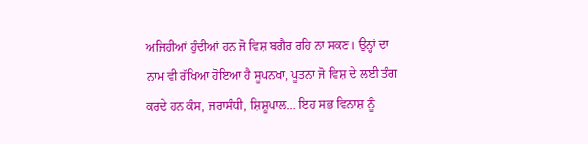ਅਜਿਹੀਆਂ ਹੁੰਦੀਆਂ ਹਨ ਜੋ ਵਿਸ਼ ਬਗੈਰ ਰਹਿ ਨਾ ਸਕਣ। ਉਨ੍ਹਾਂ ਦਾ ਨਾਮ ਵੀ ਰੱਖਿਆ ਹੋਇਆ ਹੈ ਸੂਪਨਖਾ, ਪੂਤਨਾ ਜੋ ਵਿਸ਼ ਦੇ ਲਈ ਤੰਗ ਕਰਦੇ ਹਨ ਕੰਸ, ਜਰਾਸੰਧੀ, ਸ਼ਿਸ਼ੂਪਾਲ… ਇਹ ਸਭ ਵਿਨਾਸ਼ ਨੂੰ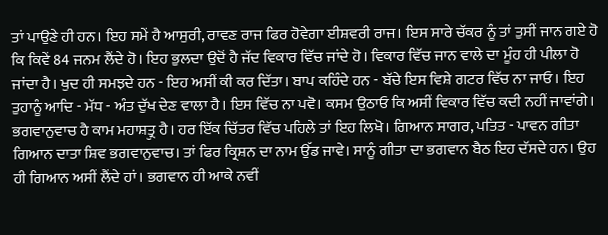ਤਾਂ ਪਾਉਣੇ ਹੀ ਹਨ। ਇਹ ਸਮੇਂ ਹੈ ਆਸੁਰੀ, ਰਾਵਣ ਰਾਜ ਫਿਰ ਹੋਵੇਗਾ ਈਸ਼ਵਰੀ ਰਾਜ। ਇਸ ਸਾਰੇ ਚੱਕਰ ਨੂੰ ਤਾਂ ਤੁਸੀਂ ਜਾਨ ਗਏ ਹੋ ਕਿ ਕਿਵੇਂ 84 ਜਨਮ ਲੈਂਦੇ ਹੋ। ਇਹ ਭੁਲਦਾ ਉਦੋਂ ਹੈ ਜੱਦ ਵਿਕਾਰ ਵਿੱਚ ਜਾਂਦੇ ਹੋ। ਵਿਕਾਰ ਵਿੱਚ ਜਾਨ ਵਾਲੇ ਦਾ ਮੂੰਹ ਹੀ ਪੀਲਾ ਹੋ ਜਾਂਦਾ ਹੈ। ਖੁਦ ਹੀ ਸਮਝਦੇ ਹਨ - ਇਹ ਅਸੀਂ ਕੀ ਕਰ ਦਿੱਤਾ। ਬਾਪ ਕਹਿੰਦੇ ਹਨ - ਬੱਚੇ ਇਸ ਵਿਸ਼ੇ ਗਟਰ ਵਿੱਚ ਨਾ ਜਾਓ। ਇਹ ਤੁਹਾਨੂੰ ਆਦਿ - ਮੱਧ - ਅੰਤ ਦੁੱਖ ਦੇਣ ਵਾਲਾ ਹੈ। ਇਸ ਵਿੱਚ ਨਾ ਪਵੋ। ਕਸਮ ਉਠਾਓ ਕਿ ਅਸੀਂ ਵਿਕਾਰ ਵਿੱਚ ਕਦੀ ਨਹੀਂ ਜਾਵਾਂਗੇ। ਭਗਵਾਨੁਵਾਚ ਹੈ ਕਾਮ ਮਹਾਸ਼ਤ੍ਰੁ ਹੈ। ਹਰ ਇੱਕ ਚਿੱਤਰ ਵਿੱਚ ਪਹਿਲੇ ਤਾਂ ਇਹ ਲਿਖੋ। ਗਿਆਨ ਸਾਗਰ, ਪਤਿਤ - ਪਾਵਨ ਗੀਤਾ ਗਿਆਨ ਦਾਤਾ ਸ਼ਿਵ ਭਗਵਾਨੁਵਾਚ। ਤਾਂ ਫਿਰ ਕ੍ਰਿਸ਼ਨ ਦਾ ਨਾਮ ਉੱਡ ਜਾਵੇ। ਸਾਨੂੰ ਗੀਤਾ ਦਾ ਭਗਵਾਨ ਬੈਠ ਇਹ ਦੱਸਦੇ ਹਨ। ਉਹ ਹੀ ਗਿਆਨ ਅਸੀਂ ਲੈਂਦੇ ਹਾਂ। ਭਗਵਾਨ ਹੀ ਆਕੇ ਨਵੀਂ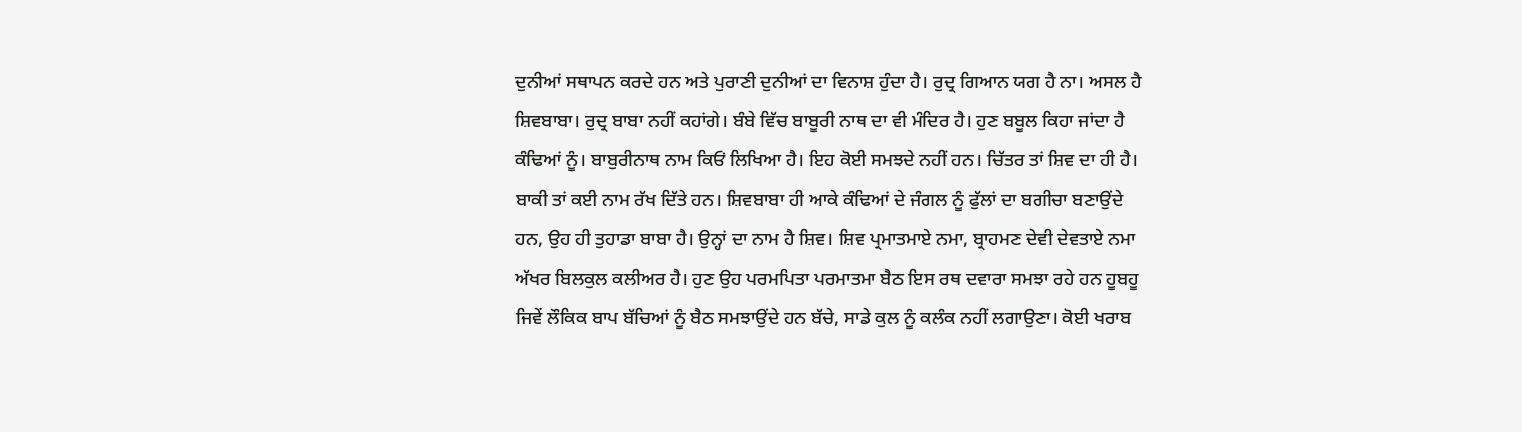ਦੁਨੀਆਂ ਸਥਾਪਨ ਕਰਦੇ ਹਨ ਅਤੇ ਪੁਰਾਣੀ ਦੁਨੀਆਂ ਦਾ ਵਿਨਾਸ਼ ਹੁੰਦਾ ਹੈ। ਰੁਦ੍ਰ ਗਿਆਨ ਯਗ ਹੈ ਨਾ। ਅਸਲ ਹੈ ਸ਼ਿਵਬਾਬਾ। ਰੁਦ੍ਰ ਬਾਬਾ ਨਹੀਂ ਕਹਾਂਗੇ। ਬੰਬੇ ਵਿੱਚ ਬਾਬੂਰੀ ਨਾਥ ਦਾ ਵੀ ਮੰਦਿਰ ਹੈ। ਹੁਣ ਬਬੂਲ ਕਿਹਾ ਜਾਂਦਾ ਹੈ ਕੰਢਿਆਂ ਨੂੰ। ਬਾਬੁਰੀਨਾਥ ਨਾਮ ਕਿਓਂ ਲਿਖਿਆ ਹੈ। ਇਹ ਕੋਈ ਸਮਝਦੇ ਨਹੀਂ ਹਨ। ਚਿੱਤਰ ਤਾਂ ਸ਼ਿਵ ਦਾ ਹੀ ਹੈ। ਬਾਕੀ ਤਾਂ ਕਈ ਨਾਮ ਰੱਖ ਦਿੱਤੇ ਹਨ। ਸ਼ਿਵਬਾਬਾ ਹੀ ਆਕੇ ਕੰਢਿਆਂ ਦੇ ਜੰਗਲ ਨੂੰ ਫੁੱਲਾਂ ਦਾ ਬਗੀਚਾ ਬਣਾਉਂਦੇ ਹਨ, ਉਹ ਹੀ ਤੁਹਾਡਾ ਬਾਬਾ ਹੈ। ਉਨ੍ਹਾਂ ਦਾ ਨਾਮ ਹੈ ਸ਼ਿਵ। ਸ਼ਿਵ ਪ੍ਰਮਾਤਮਾਏ ਨਮਾ, ਬ੍ਰਾਹਮਣ ਦੇਵੀ ਦੇਵਤਾਏ ਨਮਾ ਅੱਖਰ ਬਿਲਕੁਲ ਕਲੀਅਰ ਹੈ। ਹੁਣ ਉਹ ਪਰਮਪਿਤਾ ਪਰਮਾਤਮਾ ਬੈਠ ਇਸ ਰਥ ਦਵਾਰਾ ਸਮਝਾ ਰਹੇ ਹਨ ਹੂਬਹੂ ਜਿਵੇਂ ਲੌਕਿਕ ਬਾਪ ਬੱਚਿਆਂ ਨੂੰ ਬੈਠ ਸਮਝਾਉਂਦੇ ਹਨ ਬੱਚੇ, ਸਾਡੇ ਕੁਲ ਨੂੰ ਕਲੰਕ ਨਹੀਂ ਲਗਾਉਣਾ। ਕੋਈ ਖਰਾਬ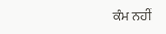ਕੰਮ ਨਹੀਂ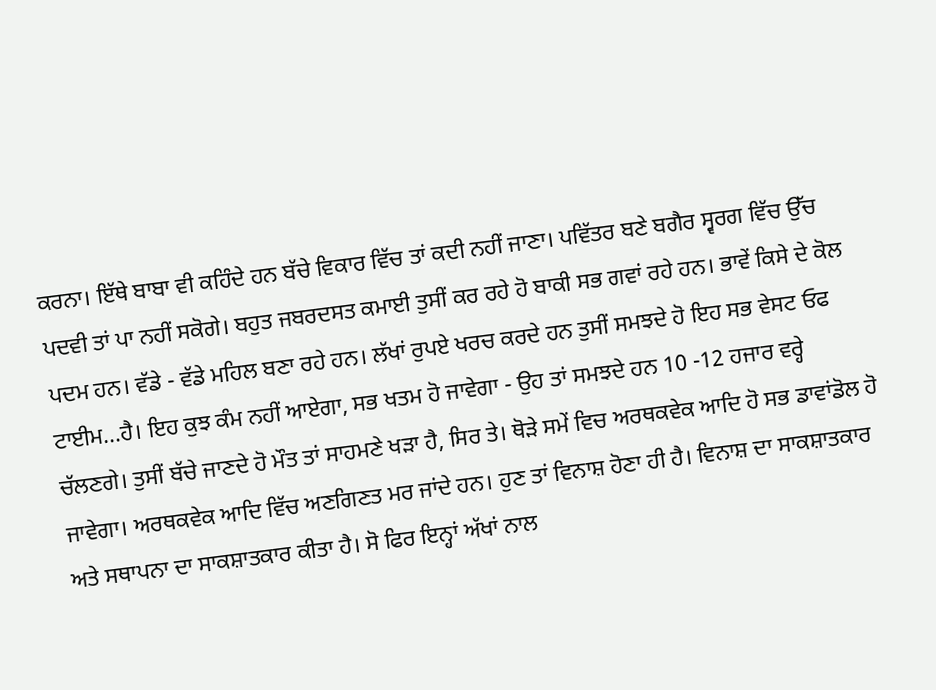ਕਰਨਾ। ਇੱਥੇ ਬਾਬਾ ਵੀ ਕਹਿੰਦੇ ਹਨ ਬੱਚੇ ਵਿਕਾਰ ਵਿੱਚ ਤਾਂ ਕਦੀ ਨਹੀਂ ਜਾਣਾ। ਪਵਿੱਤਰ ਬਣੇ ਬਗੈਰ ਸ੍ਵਰਗ ਵਿੱਚ ਉੱਚ ਪਦਵੀ ਤਾਂ ਪਾ ਨਹੀਂ ਸਕੋਗੇ। ਬਹੁਤ ਜਬਰਦਸਤ ਕਮਾਈ ਤੁਸੀਂ ਕਰ ਰਹੇ ਹੋ ਬਾਕੀ ਸਭ ਗਵਾਂ ਰਹੇ ਹਨ। ਭਾਵੇਂ ਕਿਸੇ ਦੇ ਕੋਲ ਪਦਮ ਹਨ। ਵੱਡੇ - ਵੱਡੇ ਮਹਿਲ ਬਣਾ ਰਹੇ ਹਨ। ਲੱਖਾਂ ਰੁਪਏ ਖਰਚ ਕਰਦੇ ਹਨ ਤੁਸੀਂ ਸਮਝਦੇ ਹੋ ਇਹ ਸਭ ਵੇਸਟ ਓਫ ਟਾਈਮ...ਹੈ। ਇਹ ਕੁਝ ਕੰਮ ਨਹੀਂ ਆਏਗਾ, ਸਭ ਖਤਮ ਹੋ ਜਾਵੇਗਾ - ਉਹ ਤਾਂ ਸਮਝਦੇ ਹਨ 10 -12 ਹਜਾਰ ਵਰ੍ਹੇ ਚੱਲਣਗੇ। ਤੁਸੀਂ ਬੱਚੇ ਜਾਣਦੇ ਹੋ ਮੌਤ ਤਾਂ ਸਾਹਮਣੇ ਖੜਾ ਹੈ, ਸਿਰ ਤੇ। ਥੋੜੇ ਸਮੇਂ ਵਿਚ ਅਰਥਕਵੇਕ ਆਦਿ ਹੋ ਸਭ ਡਾਵਾਂਡੋਲ ਹੋ ਜਾਵੇਗਾ। ਅਰਥਕਵੇਕ ਆਦਿ ਵਿੱਚ ਅਣਗਿਣਤ ਮਰ ਜਾਂਦੇ ਹਨ। ਹੁਣ ਤਾਂ ਵਿਨਾਸ਼ ਹੋਣਾ ਹੀ ਹੈ। ਵਿਨਾਸ਼ ਦਾ ਸਾਕਸ਼ਾਤਕਾਰ ਅਤੇ ਸਥਾਪਨਾ ਦਾ ਸਾਕਸ਼ਾਤਕਾਰ ਕੀਤਾ ਹੈ। ਸੋ ਫਿਰ ਇਨ੍ਹਾਂ ਅੱਖਾਂ ਨਾਲ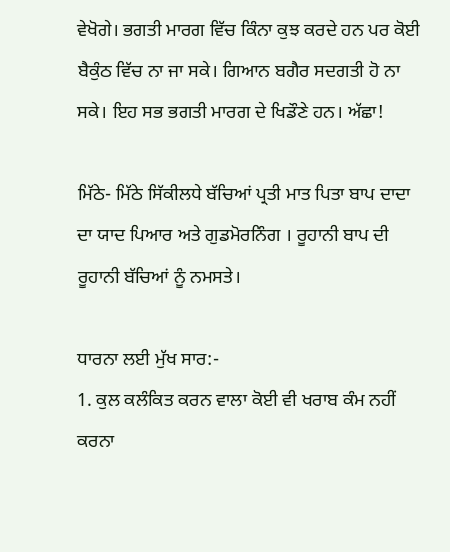ਵੇਖੋਗੇ। ਭਗਤੀ ਮਾਰਗ ਵਿੱਚ ਕਿੰਨਾ ਕੁਝ ਕਰਦੇ ਹਨ ਪਰ ਕੋਈ ਬੈਕੁੰਠ ਵਿੱਚ ਨਾ ਜਾ ਸਕੇ। ਗਿਆਨ ਬਗੈਰ ਸਦਗਤੀ ਹੋ ਨਾ ਸਕੇ। ਇਹ ਸਭ ਭਗਤੀ ਮਾਰਗ ਦੇ ਖਿਡੌਣੇ ਹਨ। ਅੱਛਾ!

ਮਿੱਠੇ- ਮਿੱਠੇ ਸਿੱਕੀਲਧੇ ਬੱਚਿਆਂ ਪ੍ਰਤੀ ਮਾਤ ਪਿਤਾ ਬਾਪ ਦਾਦਾ ਦਾ ਯਾਦ ਪਿਆਰ ਅਤੇ ਗੁਡਮੋਰਨਿੰਗ । ਰੂਹਾਨੀ ਬਾਪ ਦੀ ਰੂਹਾਨੀ ਬੱਚਿਆਂ ਨੂੰ ਨਮਸਤੇ।

ਧਾਰਨਾ ਲਈ ਮੁੱਖ ਸਾਰ:-
1. ਕੁਲ ਕਲੰਕਿਤ ਕਰਨ ਵਾਲਾ ਕੋਈ ਵੀ ਖਰਾਬ ਕੰਮ ਨਹੀਂ ਕਰਨਾ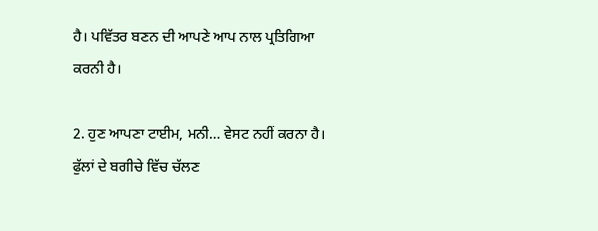ਹੈ। ਪਵਿੱਤਰ ਬਣਨ ਦੀ ਆਪਣੇ ਆਪ ਨਾਲ ਪ੍ਰਤਿਗਿਆ ਕਰਨੀ ਹੈ।

2. ਹੁਣ ਆਪਣਾ ਟਾਈਮ, ਮਨੀ… ਵੇਸਟ ਨਹੀਂ ਕਰਨਾ ਹੈ। ਫੁੱਲਾਂ ਦੇ ਬਗੀਚੇ ਵਿੱਚ ਚੱਲਣ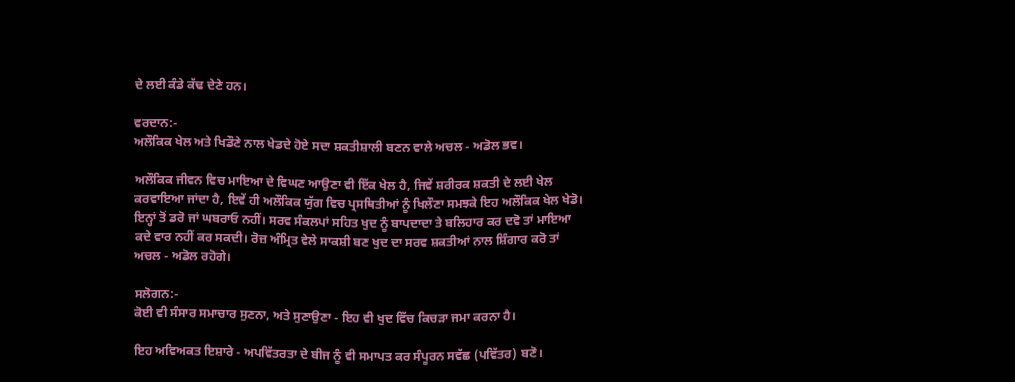ਦੇ ਲਈ ਕੰਡੇ ਕੱਢ ਦੇਣੇ ਹਨ।

ਵਰਦਾਨ:-
ਅਲੌਕਿਕ ਖੇਲ ਅਤੇ ਖਿਡੌਣੇ ਨਾਲ ਖੇਡਦੇ ਹੋਏ ਸਦਾ ਸ਼ਕਤੀਸ਼ਾਲੀ ਬਣਨ ਵਾਲੇ ਅਚਲ - ਅਡੋਲ ਭਵ।

ਅਲੌਕਿਕ ਜੀਵਨ ਵਿਚ ਮਾਇਆ ਦੇ ਵਿਘਣ ਆਉਣਾ ਵੀ ਇੱਕ ਖੇਲ ਹੈ, ਜਿਵੇਂ ਸ਼ਰੀਰਕ ਸ਼ਕਤੀ ਦੇ ਲਈ ਖੇਲ ਕਰਵਾਇਆ ਜਾਂਦਾ ਹੈ, ਇਵੇਂ ਹੀ ਅਲੌਕਿਕ ਯੁੱਗ ਵਿਚ ਪ੍ਰਸਥਿਤੀਆਂ ਨੂੰ ਖਿਲੌਣਾ ਸਮਝਕੇ ਇਹ ਅਲੌਕਿਕ ਖੇਲ ਖੇਡੋ। ਇਨ੍ਹਾਂ ਤੋਂ ਡਰੋ ਜਾਂ ਘਬਰਾਓ ਨਹੀਂ। ਸਰਵ ਸੰਕਲਪਾਂ ਸਹਿਤ ਖੁਦ ਨੂੰ ਬਾਪਦਾਦਾ ਤੇ ਬਲਿਹਾਰ ਕਰ ਦਵੋ ਤਾਂ ਮਾਇਆ ਕਦੇ ਵਾਰ ਨਹੀਂ ਕਰ ਸਕਦੀ। ਰੋਜ਼ ਅੰਮ੍ਰਿਤ ਵੇਲੇ ਸਾਕਸ਼ੀ ਬਣ ਖੁਦ ਦਾ ਸਰਵ ਸ਼ਕਤੀਆਂ ਨਾਲ ਸ਼ਿੰਗਾਰ ਕਰੋ ਤਾਂ ਅਚਲ - ਅਡੋਲ ਰਹੋਗੇ।

ਸਲੋਗਨ:-
ਕੋਈ ਵੀ ਸੰਸਾਰ ਸਮਾਚਾਰ ਸੁਣਨਾ, ਅਤੇ ਸੁਣਾਉਣਾ - ਇਹ ਵੀ ਖੁਦ ਵਿੱਚ ਕਿਚੜਾ ਜਮਾ ਕਰਨਾ ਹੈ।

ਇਹ ਅਵਿਅਕਤ ਇਸ਼ਾਰੇ - ਅਪਵਿੱਤਰਤਾ ਦੇ ਬੀਜ ਨੂੰ ਵੀ ਸਮਾਪਤ ਕਰ ਸੰਪੂਰਨ ਸਵੱਛ (ਪਵਿੱਤਰ) ਬਣੋ।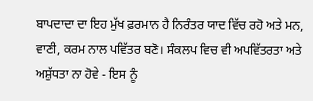ਬਾਪਦਾਦਾ ਦਾ ਇਹ ਮੁੱਖ ਫ਼ਰਮਾਨ ਹੈ ਨਿਰੰਤਰ ਯਾਦ ਵਿੱਚ ਰਹੋ ਅਤੇ ਮਨ, ਵਾਣੀ, ਕਰਮ ਨਾਲ ਪਵਿੱਤਰ ਬਣੋ। ਸੰਕਲਪ ਵਿਚ ਵੀ ਅਪਵਿੱਤਰਤਾ ਅਤੇ ਅਸ਼ੁੱਧਤਾ ਨਾ ਹੋਵੇ - ਇਸ ਨੂੰ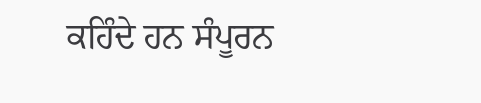ਕਹਿੰਦੇ ਹਨ ਸੰਪੂਰਨ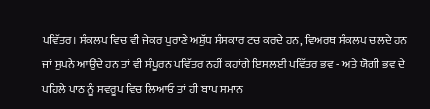ਪਵਿੱਤਰ। ਸੰਕਲਪ ਵਿਚ ਵੀ ਜੇਕਰ ਪੁਰਾਣੇ ਅਸ਼ੁੱਧ ਸੰਸਕਾਰ ਟਚ ਕਰਦੇ ਹਨ, ਵਿਅਰਥ ਸੰਕਲਪ ਚਲਦੇ ਹਨ ਜਾਂ ਸੁਪਨੇ ਆਉਂਦੇ ਹਨ ਤਾਂ ਵੀ ਸੰਪੂਰਨ ਪਵਿੱਤਰ ਨਹੀਂ ਕਹਾਂਗੇ ਇਸਲਈ ਪਵਿੱਤਰ ਭਵ - ਅਤੇ ਯੋਗੀ ਭਵ ਦੇ ਪਹਿਲੇ ਪਾਠ ਨੂੰ ਸਵਰੂਪ ਵਿਚ ਲਿਆਓ ਤਾਂ ਹੀ ਬਾਪ ਸਮਾਨ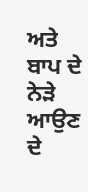ਅਤੇ ਬਾਪ ਦੇ ਨੇੜੇ ਆਉਣ ਦੇ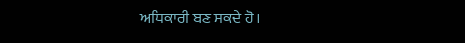ਅਧਿਕਾਰੀ ਬਣ ਸਕਦੇ ਹੋ।